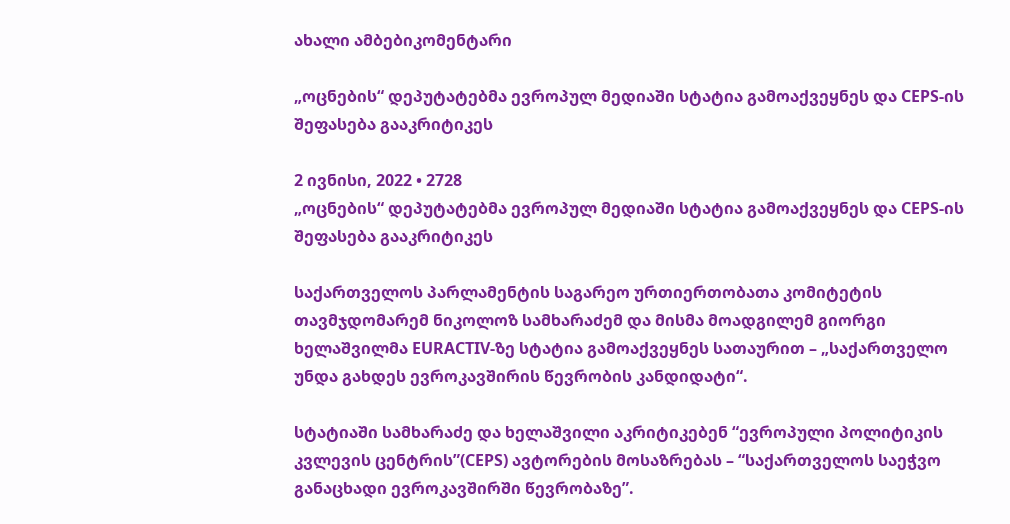ახალი ამბებიკომენტარი

„ოცნების“ დეპუტატებმა ევროპულ მედიაში სტატია გამოაქვეყნეს და CEPS-ის შეფასება გააკრიტიკეს

2 ივნისი, 2022 • 2728
„ოცნების“ დეპუტატებმა ევროპულ მედიაში სტატია გამოაქვეყნეს და CEPS-ის შეფასება გააკრიტიკეს

საქართველოს პარლამენტის საგარეო ურთიერთობათა კომიტეტის თავმჯდომარემ ნიკოლოზ სამხარაძემ და მისმა მოადგილემ გიორგი ხელაშვილმა EURACTIV-ზე სტატია გამოაქვეყნეს სათაურით – „საქართველო უნდა გახდეს ევროკავშირის წევრობის კანდიდატი“.

სტატიაში სამხარაძე და ხელაშვილი აკრიტიკებენ “ევროპული პოლიტიკის კვლევის ცენტრის”(CEPS) ავტორების მოსაზრებას – “საქართველოს საეჭვო განაცხადი ევროკავშირში წევრობაზე”.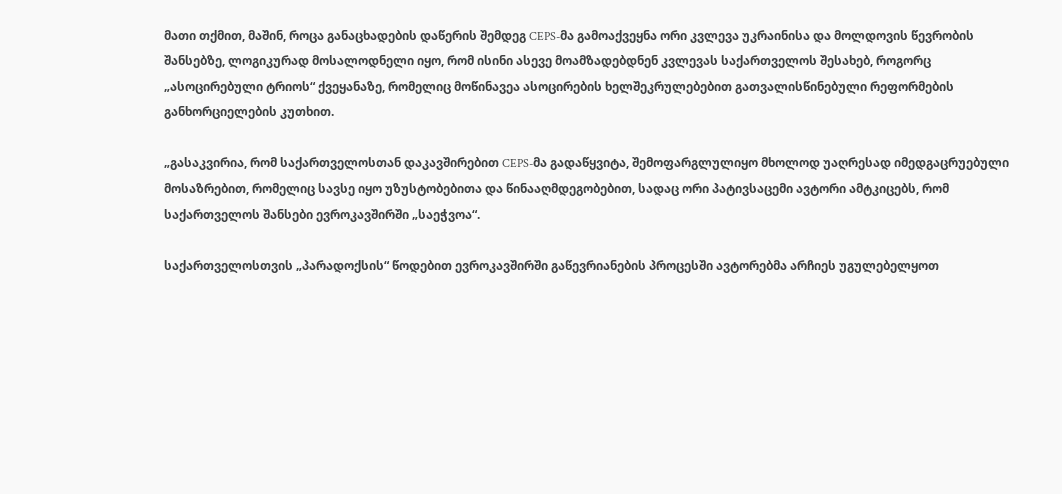მათი თქმით, მაშინ, როცა განაცხადების დაწერის შემდეგ CEPS-მა გამოაქვეყნა ორი კვლევა უკრაინისა და მოლდოვის წევრობის შანსებზე, ლოგიკურად მოსალოდნელი იყო, რომ ისინი ასევე მოამზადებდნენ კვლევას საქართველოს შესახებ, როგორც „ასოცირებული ტრიოს“ ქვეყანაზე, რომელიც მოწინავეა ასოცირების ხელშეკრულებებით გათვალისწინებული რეფორმების განხორციელების კუთხით.

„გასაკვირია, რომ საქართველოსთან დაკავშირებით CEPS-მა გადაწყვიტა, შემოფარგლულიყო მხოლოდ უაღრესად იმედგაცრუებული მოსაზრებით, რომელიც სავსე იყო უზუსტობებითა და წინააღმდეგობებით, სადაც ორი პატივსაცემი ავტორი ამტკიცებს, რომ საქართველოს შანსები ევროკავშირში „საეჭვოა“.

საქართველოსთვის „პარადოქსის“ წოდებით ევროკავშირში გაწევრიანების პროცესში ავტორებმა არჩიეს უგულებელყოთ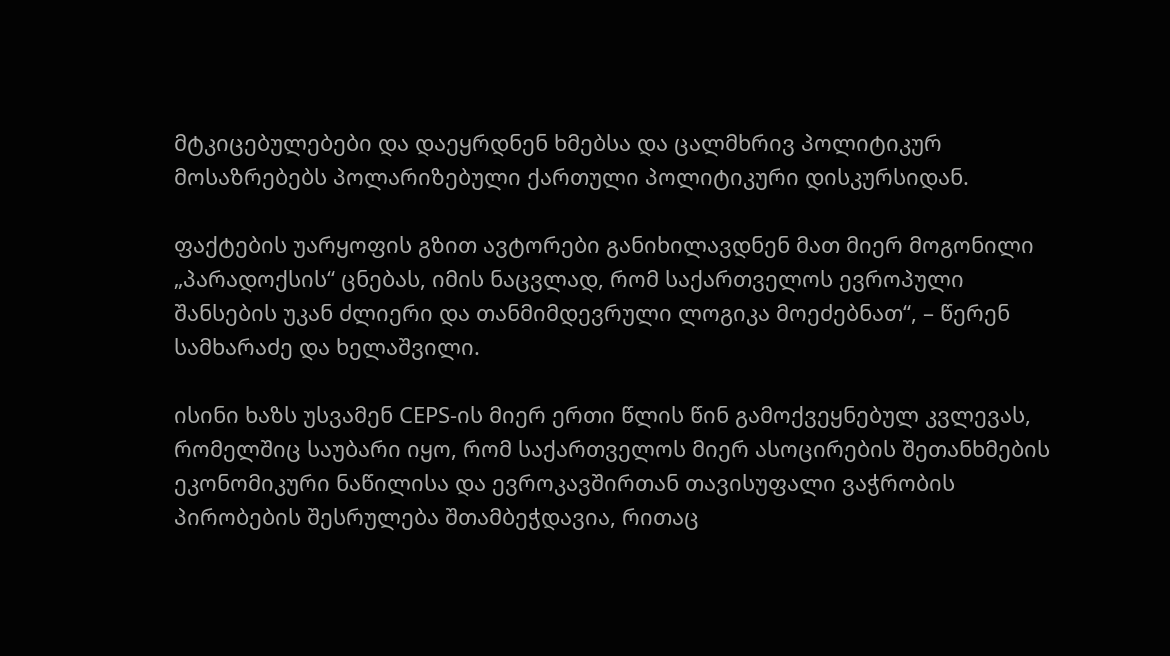მტკიცებულებები და დაეყრდნენ ხმებსა და ცალმხრივ პოლიტიკურ მოსაზრებებს პოლარიზებული ქართული პოლიტიკური დისკურსიდან.

ფაქტების უარყოფის გზით ავტორები განიხილავდნენ მათ მიერ მოგონილი „პარადოქსის“ ცნებას, იმის ნაცვლად, რომ საქართველოს ევროპული შანსების უკან ძლიერი და თანმიმდევრული ლოგიკა მოეძებნათ“, – წერენ სამხარაძე და ხელაშვილი.

ისინი ხაზს უსვამენ CEPS-ის მიერ ერთი წლის წინ გამოქვეყნებულ კვლევას, რომელშიც საუბარი იყო, რომ საქართველოს მიერ ასოცირების შეთანხმების ეკონომიკური ნაწილისა და ევროკავშირთან თავისუფალი ვაჭრობის პირობების შესრულება შთამბეჭდავია, რითაც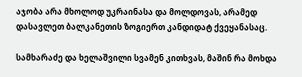აჯობა არა მხოლოდ უკრაინასა და მოლდოვას, არამედ დასავლეთ ბალკანეთის ზოგიერთ კანდიდატ ქვეყანასაც.

სამხარაძე და ხელაშვილი სვამენ კითხვას, მაშინ რა მოხდა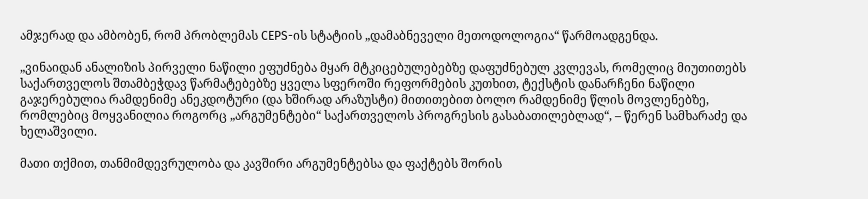ამჯერად და ამბობენ, რომ პრობლემას CEPS-ის სტატიის „დამაბნეველი მეთოდოლოგია“ წარმოადგენდა.

„ვინაიდან ანალიზის პირველი ნაწილი ეფუძნება მყარ მტკიცებულებებზე დაფუძნებულ კვლევას, რომელიც მიუთითებს საქართველოს შთამბეჭდავ წარმატებებზე ყველა სფეროში რეფორმების კუთხით, ტექსტის დანარჩენი ნაწილი გაჯერებულია რამდენიმე ანეკდოტური (და ხშირად არაზუსტი) მითითებით ბოლო რამდენიმე წლის მოვლენებზე, რომლებიც მოყვანილია როგორც „არგუმენტები“ საქართველოს პროგრესის გასაბათილებლად“, – წერენ სამხარაძე და ხელაშვილი.

მათი თქმით, თანმიმდევრულობა და კავშირი არგუმენტებსა და ფაქტებს შორის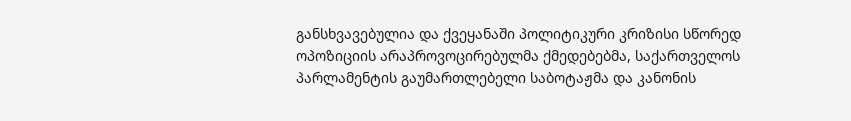განსხვავებულია და ქვეყანაში პოლიტიკური კრიზისი სწორედ ოპოზიციის არაპროვოცირებულმა ქმედებებმა, საქართველოს პარლამენტის გაუმართლებელი საბოტაჟმა და კანონის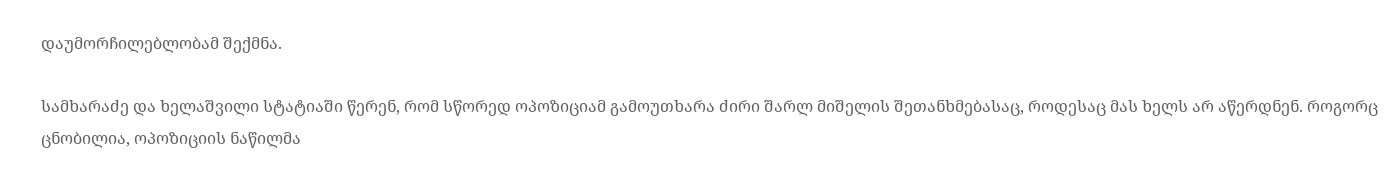დაუმორჩილებლობამ შექმნა.

სამხარაძე და ხელაშვილი სტატიაში წერენ, რომ სწორედ ოპოზიციამ გამოუთხარა ძირი შარლ მიშელის შეთანხმებასაც, როდესაც მას ხელს არ აწერდნენ. როგორც ცნობილია, ოპოზიციის ნაწილმა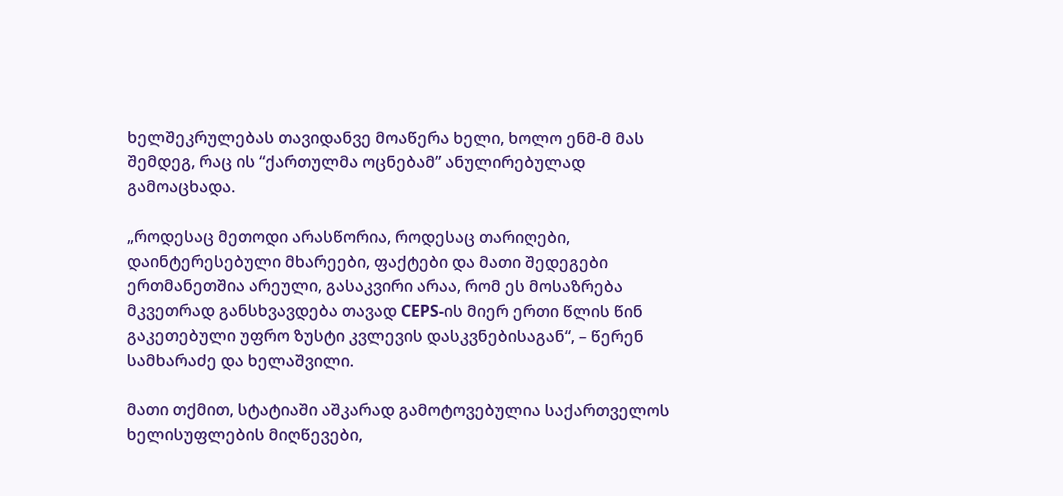ხელშეკრულებას თავიდანვე მოაწერა ხელი, ხოლო ენმ-მ მას შემდეგ, რაც ის “ქართულმა ოცნებამ” ანულირებულად გამოაცხადა.

„როდესაც მეთოდი არასწორია, როდესაც თარიღები, დაინტერესებული მხარეები, ფაქტები და მათი შედეგები ერთმანეთშია არეული, გასაკვირი არაა, რომ ეს მოსაზრება მკვეთრად განსხვავდება თავად CEPS-ის მიერ ერთი წლის წინ გაკეთებული უფრო ზუსტი კვლევის დასკვნებისაგან“, – წერენ სამხარაძე და ხელაშვილი.

მათი თქმით, სტატიაში აშკარად გამოტოვებულია საქართველოს ხელისუფლების მიღწევები,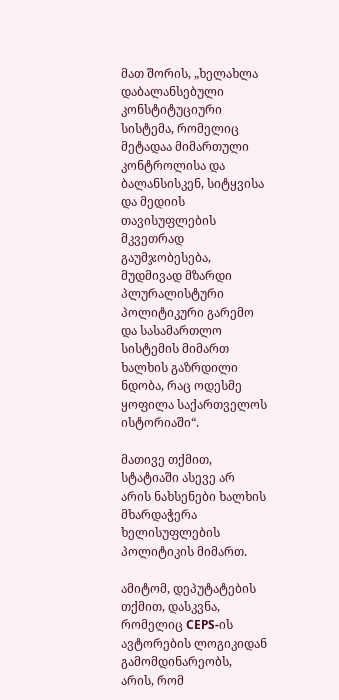მათ შორის, „ხელახლა დაბალანსებული კონსტიტუციური სისტემა, რომელიც მეტადაა მიმართული კონტროლისა და ბალანსისკენ, სიტყვისა და მედიის თავისუფლების მკვეთრად გაუმჯობესება, მუდმივად მზარდი პლურალისტური პოლიტიკური გარემო და სასამართლო სისტემის მიმართ ხალხის გაზრდილი ნდობა, რაც ოდესმე ყოფილა საქართველოს ისტორიაში“.

მათივე თქმით, სტატიაში ასევე არ არის ნახსენები ხალხის მხარდაჭერა ხელისუფლების პოლიტიკის მიმართ.

ამიტომ, დეპუტატების თქმით, დასკვნა, რომელიც CEPS-ის ავტორების ლოგიკიდან გამომდინარეობს, არის, რომ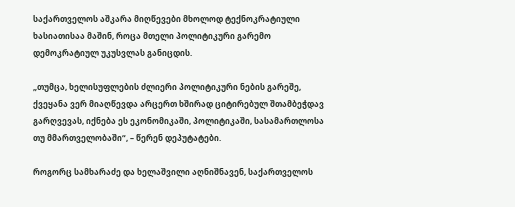საქართველოს აშკარა მიღწევები მხოლოდ ტექნოკრატიული ხასიათისაა მაშინ, როცა მთელი პოლიტიკური გარემო დემოკრატიულ უკუსვლას განიცდის.

„თუმცა, ხელისუფლების ძლიერი პოლიტიკური ნების გარეშე, ქვეყანა ვერ მიაღწევდა არცერთ ხშირად ციტირებულ შთამბეჭდავ გარღვევას, იქნება ეს ეკონომიკაში, პოლიტიკაში, სასამართლოსა თუ მმართველობაში“, – წერენ დეპუტატები.

როგორც სამხარაძე და ხელაშვილი აღნიშნავენ, საქართველოს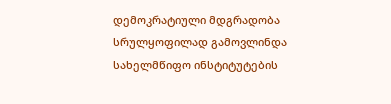დემოკრატიული მდგრადობა სრულყოფილად გამოვლინდა სახელმწიფო ინსტიტუტების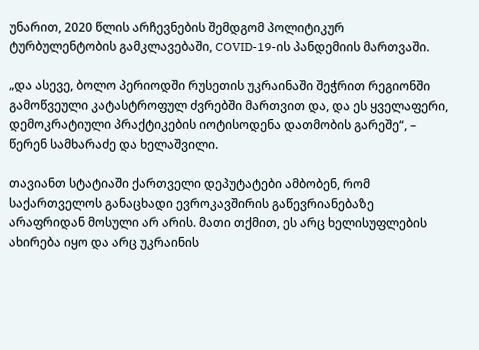უნარით, 2020 წლის არჩევნების შემდგომ პოლიტიკურ ტურბულენტობის გამკლავებაში, COVID-19-ის პანდემიის მართვაში.

„და ასევე, ბოლო პერიოდში რუსეთის უკრაინაში შეჭრით რეგიონში გამოწვეული კატასტროფულ ძვრებში მართვით და, და ეს ყველაფერი, დემოკრატიული პრაქტიკების იოტისოდენა დათმობის გარეშე“, – წერენ სამხარაძე და ხელაშვილი.

თავიანთ სტატიაში ქართველი დეპუტატები ამბობენ, რომ საქართველოს განაცხადი ევროკავშირის გაწევრიანებაზე არაფრიდან მოსული არ არის. მათი თქმით, ეს არც ხელისუფლების ახირება იყო და არც უკრაინის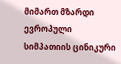მიმართ მზარდი ევროპული სიმპათიის ცინიკური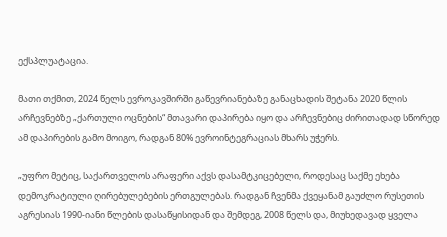ექსპლუატაცია.

მათი თქმით, 2024 წელს ევროკავშირში გაწევრიანებაზე განაცხადის შეტანა 2020 წლის არჩევნებზე „ქართული ოცნების“ მთავარი დაპირება იყო და არჩევნებიც ძირითადად სწორედ ამ დაპირების გამო მოიგო, რადგან 80% ევროინტეგრაციას მხარს უჭერს.

„უფრო მეტიც, საქართველოს არაფერი აქვს დასამტკიცებელი, როდესაც საქმე ეხება დემოკრატიული ღირებულებების ერთგულებას. რადგან ჩვენმა ქვეყანამ გაუძლო რუსეთის აგრესიას 1990-იანი წლების დასაწყისიდან და შემდეგ, 2008 წელს და, მიუხედავად ყველა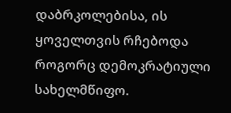დაბრკოლებისა, ის ყოველთვის რჩებოდა როგორც დემოკრატიული სახელმწიფო.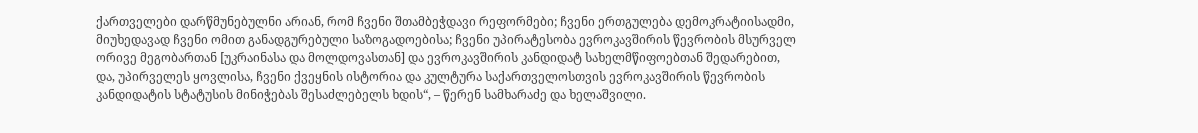ქართველები დარწმუნებულნი არიან, რომ ჩვენი შთამბეჭდავი რეფორმები; ჩვენი ერთგულება დემოკრატიისადმი, მიუხედავად ჩვენი ომით განადგურებული საზოგადოებისა; ჩვენი უპირატესობა ევროკავშირის წევრობის მსურველ ორივე მეგობართან [უკრაინასა და მოლდოვასთან] და ევროკავშირის კანდიდატ სახელმწიფოებთან შედარებით, და, უპირველეს ყოვლისა, ჩვენი ქვეყნის ისტორია და კულტურა საქართველოსთვის ევროკავშირის წევრობის კანდიდატის სტატუსის მინიჭებას შესაძლებელს ხდის“, – წერენ სამხარაძე და ხელაშვილი.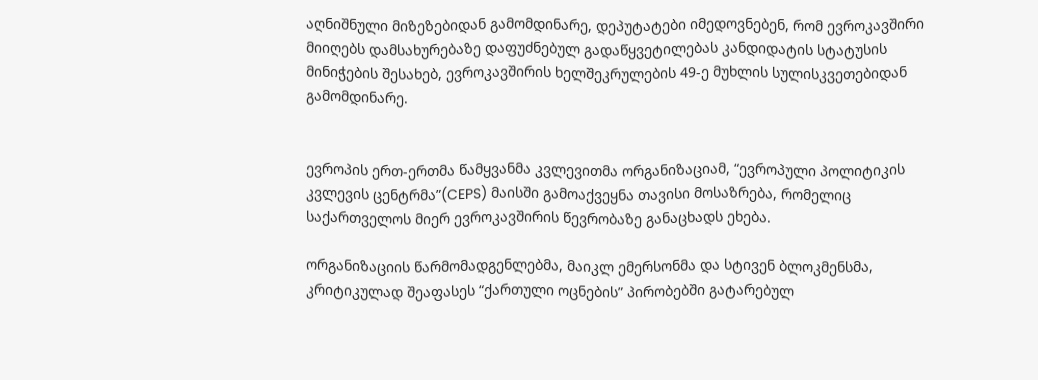აღნიშნული მიზეზებიდან გამომდინარე, დეპუტატები იმედოვნებენ, რომ ევროკავშირი მიიღებს დამსახურებაზე დაფუძნებულ გადაწყვეტილებას კანდიდატის სტატუსის მინიჭების შესახებ, ევროკავშირის ხელშეკრულების 49-ე მუხლის სულისკვეთებიდან გამომდინარე.


ევროპის ერთ-ერთმა წამყვანმა კვლევითმა ორგანიზაციამ, “ევროპული პოლიტიკის კვლევის ცენტრმა”(CEPS) მაისში გამოაქვეყნა თავისი მოსაზრება, რომელიც საქართველოს მიერ ევროკავშირის წევრობაზე განაცხადს ეხება.

ორგანიზაციის წარმომადგენლებმა, მაიკლ ემერსონმა და სტივენ ბლოკმენსმა, კრიტიკულად შეაფასეს “ქართული ოცნების” პირობებში გატარებულ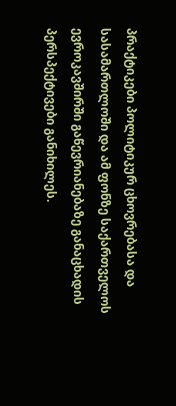პრაქტიკები პოლიტიკურ ცხოვრებასა და სასამართლოში და ამ ფონზე საქართველოს ევროკავშირში გაწევრიანებაზე განაცხადის პერსპექტივები განიხილეს.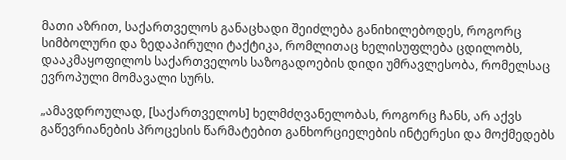მათი აზრით, საქართველოს განაცხადი შეიძლება განიხილებოდეს, როგორც სიმბოლური და ზედაპირული ტაქტიკა, რომლითაც ხელისუფლება ცდილობს, დააკმაყოფილოს საქართველოს საზოგადოების დიდი უმრავლესობა, რომელსაც ევროპული მომავალი სურს.

„ამავდროულად, [საქართველოს] ხელმძღვანელობას, როგორც ჩანს, არ აქვს გაწევრიანების პროცესის წარმატებით განხორციელების ინტერესი და მოქმედებს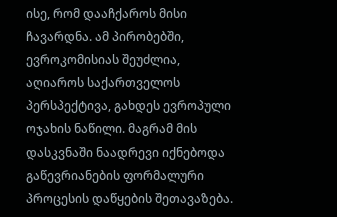ისე, რომ დააჩქაროს მისი ჩავარდნა. ამ პირობებში, ევროკომისიას შეუძლია, აღიაროს საქართველოს პერსპექტივა, გახდეს ევროპული ოჯახის ნაწილი. მაგრამ მის დასკვნაში ნაადრევი იქნებოდა გაწევრიანების ფორმალური პროცესის დაწყების შეთავაზება.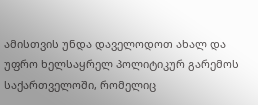ამისთვის უნდა დაველოდოთ ახალ და უფრო ხელსაყრელ პოლიტიკურ გარემოს საქართველოში, რომელიც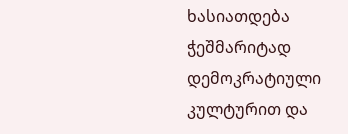ხასიათდება ჭეშმარიტად დემოკრატიული კულტურით და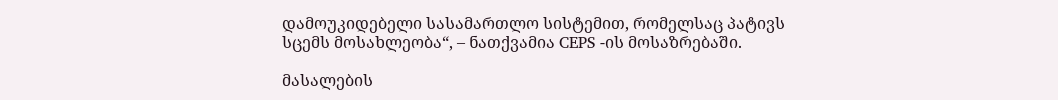დამოუკიდებელი სასამართლო სისტემით, რომელსაც პატივს სცემს მოსახლეობა“, – ნათქვამია CEPS -ის მოსაზრებაში.

მასალების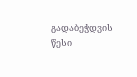გადაბეჭდვის წესი